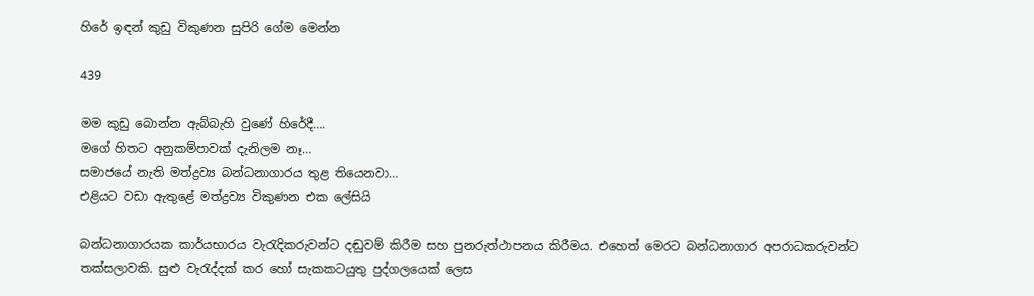හිරේ ඉඳන් කුඩු විකුණන සුපිරි ගේම මෙන්න

439

මම කුඩු බොන්න ඇබ්බැහි වුණේ හිරේදී….
මගේ හිතට අනුකම්පාවක් දැනිලම නෑ…
සමාජයේ නැති මත්ද්‍රව්‍ය බන්ධනාගාරය තුළ තියෙනවා…
එළියට වඩා ඇතුළේ මත්ද්‍රව්‍ය විකුණන එක ලේසියි

බන්ධනාගාරයක කාර්යභාරය වැරැදිකරුවන්ට දඬුවම් කිරීම සහ පුනරුත්ථාපනය කිරීමය. එහෙත් මෙරට බන්ධනාගාර අපරාධකරුවන්ට තක්සලාවකි. සුළු වැරැද්දක් කර හෝ සැකකටයුතු පුද්ගලයෙක් ලෙස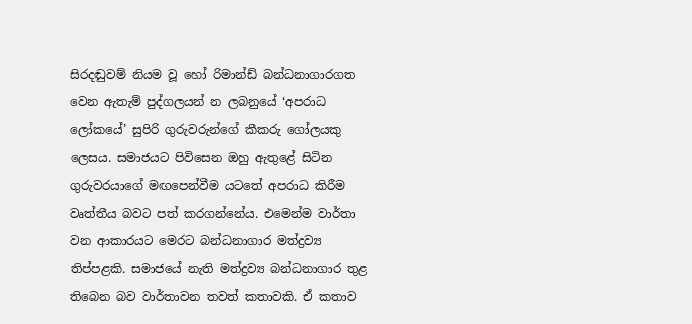සිරදඬුවම් නියම වූ හෝ රිමාන්ඩ් බන්ධනාගාරගත වෙන ඇතැම් පුද්ගලයන් න ලබනුයේ ‘අපරාධ ලෝකයේ’ සුපිරි ගුරුවරුන්ගේ කීකරු ගෝලයකු ලෙසය. සමාජයට පිවිසෙන ඔහු ඇතුළේ සිටින ගුරුවරයාගේ මඟපෙන්වීම යටතේ අපරාධ කිරීම වෘත්තීය බවට පත් කරගන්නේය. එමෙන්ම වාර්තා වන ආකාරයට මෙරට බන්ධනාගාර මත්ද්‍රව්‍ය තිප්පළකි. සමාජයේ නැති මත්ද්‍රව්‍ය බන්ධනාගාර තුළ තිබෙන බව වාර්තාවන තවත් කතාවකි. ඒ කතාව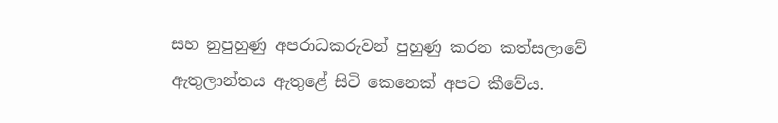සහ නුපුහුණු අපරාධකරුවන් පුහුණු කරන කත්සලාවේ ඇතුලාන්තය ඇතුළේ සිටි කෙනෙක් අපට කීවේය.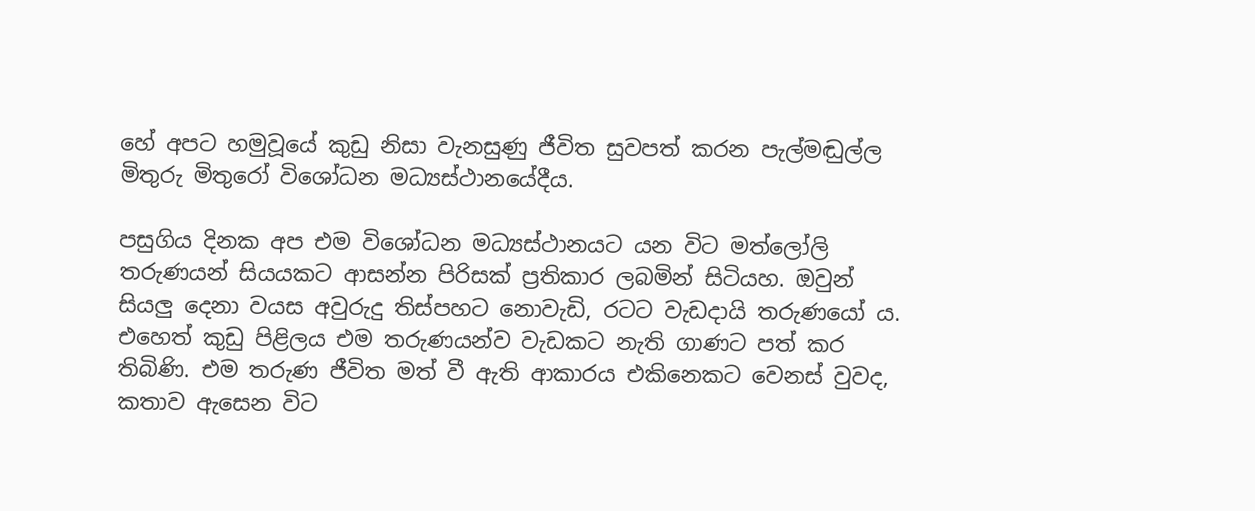හේ අපට හමුවූයේ කුඩු නිසා වැනසුණු ජීවිත සුවපත් කරන පැල්මඬුල්ල මිතුරු මිතුරෝ විශෝධන මධ්‍යස්ථානයේදීය.

පසුගිය දිනක අප එම විශෝධන මධ්‍යස්ථානයට යන විට මත්ලෝලි තරුණයන් සියයකට ආසන්න පිරිසක් ප්‍රතිකාර ලබමින් සිටියහ. ඔවුන් සියලු දෙනා වයස අවුරුදු තිස්පහට නොවැඩි, රටට වැඩදායි තරුණයෝ ය. එහෙත් කුඩු පිළිලය එම තරුණයන්ව වැඩකට නැති ගාණට පත් කර තිබිණි. එම තරුණ ජීවිත මත් වී ඇති ආකාරය එකිනෙකට වෙනස් වුවද, කතාව ඇසෙන විට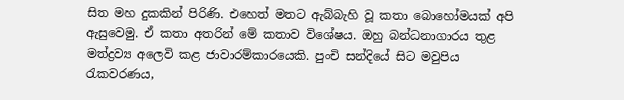සිත මහ දුකකින් පිරිණි. එහෙත් මතට ඇබ්බැහි වූ කතා බොහෝමයක් අපි ඇසුවෙමු. ඒ කතා අතරින් මේ කතාව විශේෂය. ඔහු බන්ධනාගාරය තුළ මත්ද්‍රව්‍ය අලෙවි කළ ජාවාරම්කාරයෙකි. පුංචි සන්දියේ සිට මවුපිය රැකවරණය,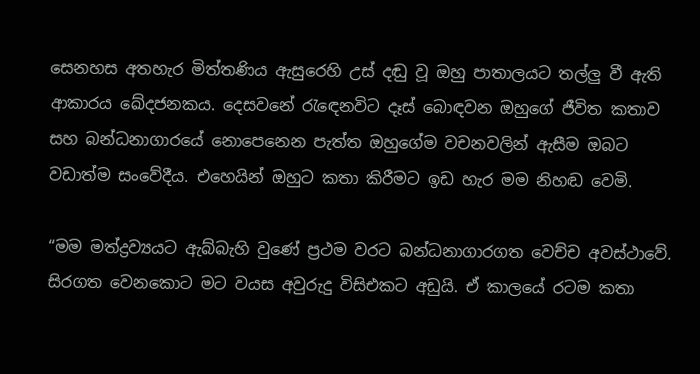සෙනහස අතහැර මිත්තණිය ඇසුරෙහි උස් දඬු වූ ඔහු පාතාලයට තල්ලු වී ඇති ආකාරය ඛේදජනකය. දෙසවනේ රැඳෙනවිට දෑස් බොඳවන ඔහුගේ ජීවිත කතාව සහ බන්ධනාගාරයේ නොපෙනෙන පැත්ත ඔහුගේම වචනවලින් ඇසීම ඔබට වඩාත්ම සංවේදීය. එහෙයින් ඔහුට කතා කිරීමට ඉඩ හැර මම නිහඬ වෙමි.

“මම මත්ද්‍රව්‍යයට ඇබ්බැහි වුණේ ප්‍රථම වරට බන්ධනාගාරගත වෙච්ච අවස්ථාවේ. සිරගත වෙනකොට මට වයස අවුරුදු විසිඑකට අඩුයි. ඒ කාලයේ රටම කතා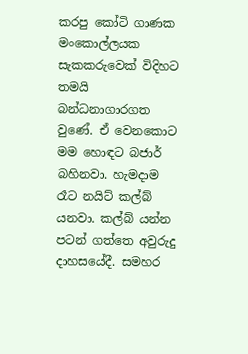කරපු කෝටි ගාණක මංකොල්ලයක සැකකරුවෙක් විදිහට තමයි බන්ධනාගාරගත වුණේ. ඒ වෙනකොට මම හොඳට බජාර් බහිනවා. හැමදාම රෑට නයිට් කල්බ් යනවා. කල්බ් යන්න පටන් ගත්තෙ අවුරුදු දාහසයේදී. සමහර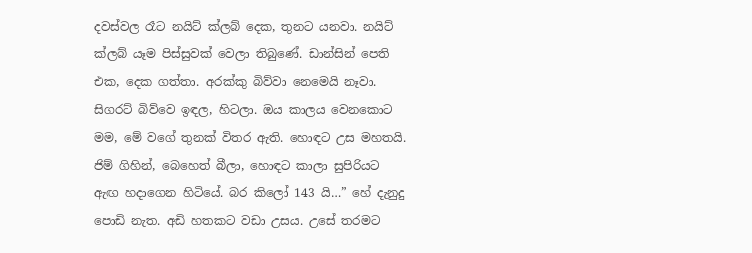දවස්වල රෑට නයිට් ක්ලබ් දෙක, තුනට යනවා. නයිට් ක්ලබ් යෑම පිස්සුවක් වෙලා තිබුණේ. ඩාන්සින් පෙති එක, දෙක ගත්තා. අරක්කු බිව්වා නෙමෙයි නෑවා. සිගරට් බිව්වෙ ඉඳල, හිටලා. ඔය කාලය වෙනකොට මම, මේ වගේ තුනක් විතර ඇති. හොඳට උස මහතයි. ජිම් ගිහින්, බෙහෙත් බීලා, හොඳට කාලා සුපිරියට ඇඟ හදාගෙන හිටියේ. බර කිලෝ 143 යි…” හේ දැනුදු පොඩි නැත. අඩි හතකට වඩා උසය. උසේ තරමට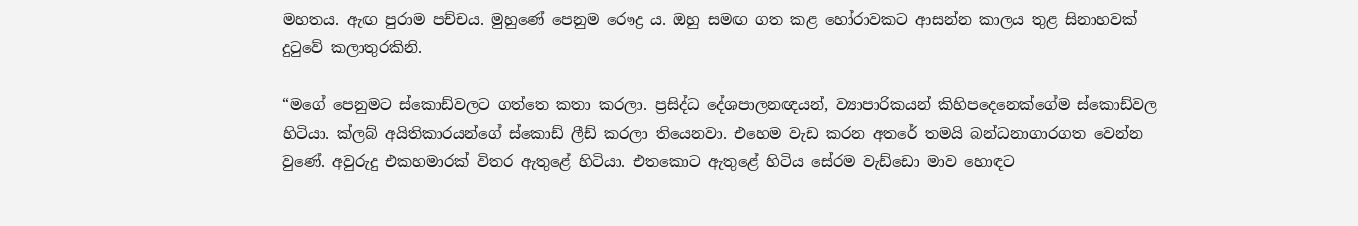මහතය. ඇඟ පුරාම පච්චය. මුහුණේ පෙනුම රෞද්‍ර ය. ඔහු සමඟ ගත කළ හෝරාවකට ආසන්න කාලය තුළ සිනාහවක් දුටුවේ කලාතුරකිනි.

“මගේ පෙනුමට ස්කොඩ්වලට ගත්තෙ කතා කරලා. ප්‍රසිද්ධ දේශපාලනඥයන්, ව්‍යාපාරිකයන් කිහිපදෙනෙක්ගේම ස්කොඩ්වල හිටියා. ක්ලබ් අයිතිකාරයන්ගේ ස්කොඩ් ලීඩ් කරලා තියෙනවා. එහෙම වැඩ කරන අතරේ තමයි බන්ධනාගාරගත වෙන්න වුණේ. අවුරුදු එකහමාරක් විතර ඇතුළේ හිටියා. එතකොට ඇතුළේ හිටිය සේරම වැඩ්ඩො මාව හොඳට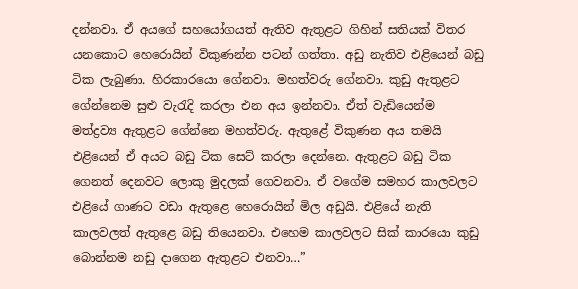දන්නවා. ඒ අයගේ සහයෝගයත් ඇතිව ඇතුළට ගිහින් සතියක් විතර යනකොට හෙරොයින් විකුණන්න පටන් ගත්තා. අඩු නැතිව එළියෙන් බඩු ටික ලැබුණා. හිරකාරයො ගේනවා. මහත්වරු ගේනවා. කුඩු ඇතුළට ගේන්නෙම සුළු වැරැදි කරලා එන අය ඉන්නවා. ඒත් වැඩියෙන්ම මත්ද්‍රව්‍ය ඇතුළට ගේන්නෙ මහත්වරු. ඇතුළේ විකුණන අය තමයි එළියෙන් ඒ අයට බඩු ටික සෙට් කරලා දෙන්නෙ. ඇතුළට බඩු ටික ගෙනත් දෙනවට ලොකු මුදලක් ගෙවනවා. ඒ වගේම සමහර කාලවලට එළියේ ගාණට වඩා ඇතුළෙ හෙරොයින් මිල අඩුයි. එළියේ නැති කාලවලත් ඇතුළෙ බඩු තියෙනවා. එහෙම කාලවලට සික් කාරයො කුඩු බොන්නම නඩු දාගෙන ඇතුළට එනවා…”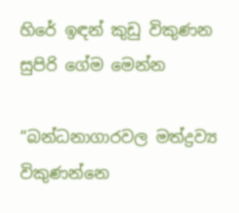හිරේ ඉඳන් කුඩු විකුණන සුපිරි ගේම මෙන්න

“බන්ධනාගාරවල මත්ද්‍රව්‍ය විකුණන්නෙ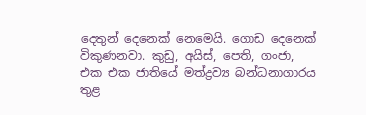දෙතුන් දෙනෙක් නෙමෙයි. ගොඩ දෙනෙක් විකුණනවා. කුඩු, අයිස්, පෙති, ගංජා, එක එක ජාතියේ මත්ද්‍රව්‍ය බන්ධනාගාරය තුළ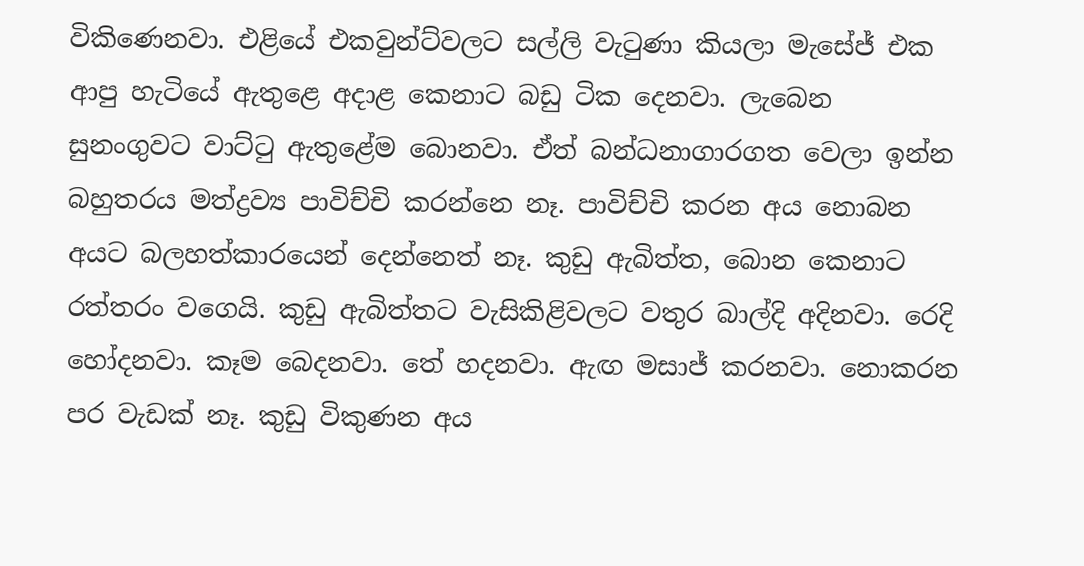විකිණෙනවා. එළියේ එකවුන්ට්වලට සල්ලි වැටුණා කියලා මැසේජ් එක ආපු හැටියේ ඇතුළෙ අදාළ කෙනාට බඩු ටික දෙනවා. ලැබෙන සුනංගුවට වාට්ටු ඇතුළේම බොනවා. ඒත් බන්ධනාගාරගත වෙලා ඉන්න බහුතරය මත්ද්‍රව්‍ය පාවිච්චි කරන්නෙ නෑ. පාවිච්චි කරන අය නොබන අයට බලහත්කාරයෙන් දෙන්නෙත් නෑ. කුඩු ඇබිත්ත, බොන කෙනාට රත්තරං වගෙයි. කුඩු ඇබිත්තට වැසිකිළිවලට වතුර බාල්දි අදිනවා. රෙදි හෝදනවා. කෑම බෙදනවා. තේ හදනවා. ඇඟ මසාජ් කරනවා. නොකරන පර වැඩක් නෑ. කුඩු විකුණන අය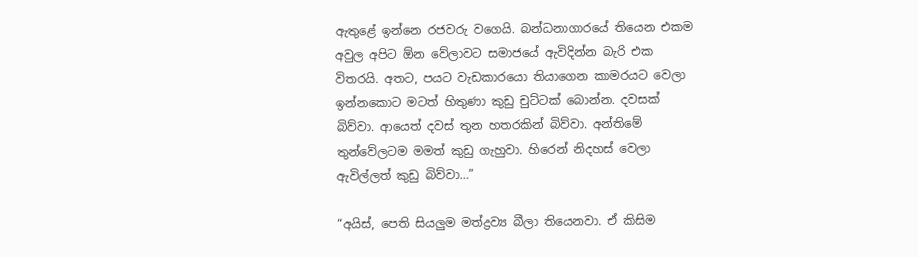ඇතුළේ ඉන්නෙ රජවරු වගෙයි. බන්ධනාගාරයේ තියෙන එකම අවුල අපිට ඕන වේලාවට සමාජයේ ඇවිදින්න බැරි එක විතරයි. අතට, පයට වැඩකාරයො තියාගෙන කාමරයට වෙලා ඉන්නකොට මටත් හිතුණා කුඩු චුට්ටක් බොන්න. දවසක් බිව්වා. ආයෙත් දවස් තුන හතරකින් බිව්වා. අන්තිමේ තුන්වේලටම මමත් කුඩු ගැහුවා. හිරෙන් නිදහස් වෙලා ඇවිල්ලත් කුඩු බිව්වා…”

“අයිස්, පෙති සියලුම මත්ද්‍රව්‍ය බීලා තියෙනවා. ඒ කිසිම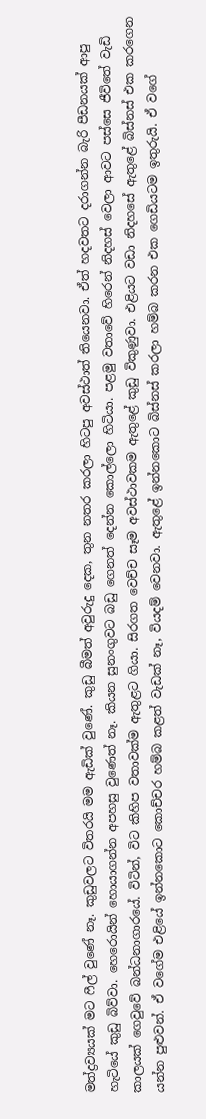මත්ද්‍රව්‍යයක් මට ෆීල් වුණේ නෑ. කුඩුවලට විතරයි මම ඇඩික් වුණේ. කුඩු බීමත් අවුරුදු දෙක, තුන නතර කරලා හිටපු අවස්ථාත් තියෙනවා. ඒත් හදවතට දරාගන්න බැරි පීඩනයක් ආපු හැටියේ කුඩු බිව්වා. හෙරොයින් හොයාගන්න අපහසු වුණෙත් නෑ. කියන සුනංගුවට බඩු ගෙනත් දෙන්න කොල්ලො හිටියා. පළමු වතාවේ හිරෙන් නිදහස් වෙලා ආවට පස්සෙ ජීවිතේ වැඩි කාලයක් ගෙවුවේ බන්ධනාගාරයේ. විටින්, විට කිහිප වතාවක්ම ඇතුළට ගියා. සිරගත වෙච්ච සෑම අවස්ථාවකම ඇතුළේ කුඩු විකුණුවා. එළියට වඩා නිදහසේ ඇතුළේ බිස්නස් එක කරගෙන යන්න පුළුවන්. ඒ වගේම එළියේ ඉන්නකොට කොච්චර හම්බ කළත් වැඩක් නෑ, වියදම් වෙනවා. ඇතුළේ ඉන්නකොට බිස්නස් කරලා හම්බ කරන එක ගෙඩියටම ඉතුරුයි. ඒ වගේ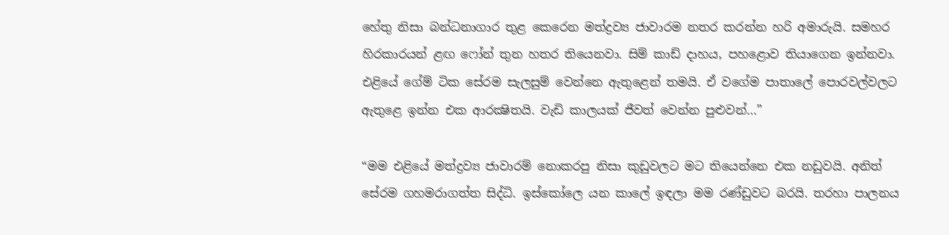හේතු නිසා බන්ධනාගාර තුළ කෙරෙන මත්ද්‍රව්‍ය ජාවාරම නතර කරන්න හරි අමාරුයි. සමහර හිරකාරයන් ළඟ ෆෝන් තුන හතර තියෙනවා. සිම් කාඩ් දාහය, පහළොව තියාගෙන ඉන්නවා. එළියේ ගේම් ටික සේරම සැලසුම් වෙන්නෙ ඇතුළෙන් තමයි. ඒ වගේම පාතාලේ පොරවල්වලට ඇතුළෙ ඉන්න එක ආරක්‍ෂිතයි. වැඩි කාලයක් ජීවත් වෙන්න පුළුවන්…”

“මම එළියේ මත්ද්‍රව්‍ය ජාවාරම් නොකරපු නිසා කුඩුවලට මට තියෙන්නෙ එක නඩුවයි. අනිත් සේරම ගහමරාගත්ත සිද්ධි. ඉස්කෝලෙ යන කාලේ ඉඳලා මම රණ්ඩුවට බරයි. තරහා පාලනය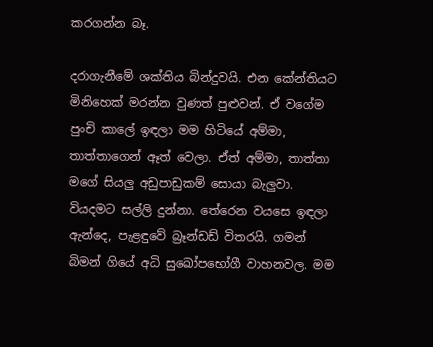කරගන්න බෑ.

දරාගැනීමේ ශක්තිය බින්දුවයි. එන කේන්තියට මිනිහෙක් මරන්න වුණත් පුළුවන්. ඒ වගේම පුංචි කාලේ ඉඳලා මම හිටියේ අම්මා, තාත්තාගෙන් ඈත් වෙලා. ඒත් අම්මා, තාත්තා මගේ සියලු අඩුපාඩුකම් සොයා බැලුවා. වියදමට සල්ලි දුන්නා. තේරෙන වයසෙ ඉඳලා ඇන්දෙ, පැළඳුවේ බ්‍රෑන්ඩඩ් විතරයි. ගමන් බිමන් ගියේ අධි සුඛෝපභෝගී වාහනවල. මම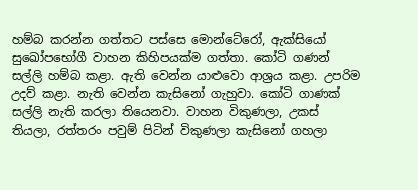හම්බ කරන්න ගත්තට පස්සෙ මොන්ටේරෝ, ඇක්සියෝ සුඛෝපභෝගී වාහන කිහිපයක්ම ගත්තා. කෝටි ගණන් සල්ලි හම්බ කළා. ඇති වෙන්න යාළුවො ආශ්‍රය කළා. උපරිම උදව් කළා. නැති වෙන්න කැසිනෝ ගැහුවා. කෝටි ගාණක් සල්ලි නැති කරලා තියෙනවා. වාහන විකුණලා, උකස් තියලා, රත්තරං පවුම් පිටින් විකුණලා කැසිනෝ ගහලා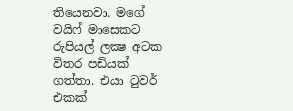තියෙනවා. මගේ වයිෆ් මාසෙකට රුපියල් ලක්‍ෂ අටක විතර පඩියක් ගත්තා. එයා ටුවර් එකක්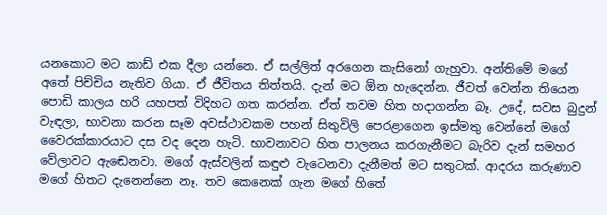යනකොට මට කාඩ් එක දීලා යන්නෙ. ඒ සල්ලිත් අරගෙන කැසිනෝ ගැහුවා. අන්තිමේ මගේ අතේ පිච්චිය නැතිව ගියා. ඒ ජීවිතය තිත්තයි. දැන් මට ඕන හැදෙන්න. ජීවත් වෙන්න තියෙන පොඩි කාලය හරි යහපත් විදිහට ගත කරන්න. ඒත් තවම හිත හදාගන්න බෑ. උදේ, සවස බුදුන් වැඳලා, භාවනා කරන සෑම අවස්ථාවකම පහන් සිතුවිලි පෙරළාගෙන ඉස්මතු වෙන්නේ මගේ වෛරක්කාරයාට දස වද දෙන හැටි. භාවනාවට හිත පාලනය කරගැනීමට බැරිව දැන් සමහර වේලාවට ඇඬෙනවා. මගේ ඇස්වලින් කඳුළු වැටෙනවා දැනීමත් මට සතුටක්. ආදරය කරුණාව මගේ හිතට දැනෙන්නෙ නෑ. තව කෙනෙක් ගැන මගේ හිතේ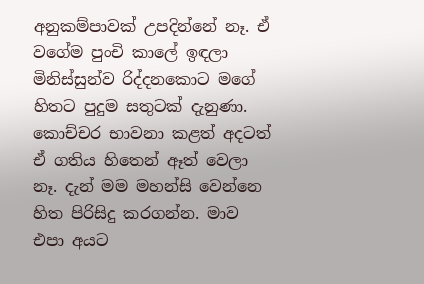අනුකම්පාවක් උපදින්නේ නෑ. ඒ වගේම පුංචි කාලේ ඉඳලා මිනිස්සුන්ව රිද්දනකොට මගේ හිතට පුදුම සතුටක් දැනුණා. කොච්චර භාවනා කළත් අදටත් ඒ ගතිය හිතෙන් ඈත් වෙලා නෑ. දැන් මම මහන්සි වෙන්නෙ හිත පිරිසිදු කරගන්න. මාව එපා අයට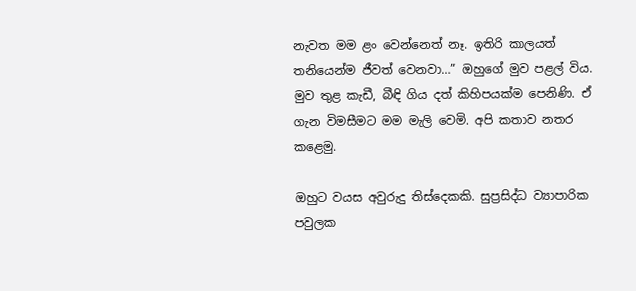නැවත මම ළං වෙන්නෙත් නෑ. ඉතිරි කාලයත් තනියෙන්ම ජීවත් වෙනවා…” ඔහුගේ මුව පළල් විය. මුව තුළ කැඩී, බීඳි ගිය දත් කිහිපයක්ම පෙනිණි. ඒ ගැන විමසීමට මම මැලි වෙමි. අපි කතාව නතර කළෙමු.

ඔහුට වයස අවුරුදු තිස්දෙකකි. සුප්‍රසිද්ධ ව්‍යාපාරික පවුලක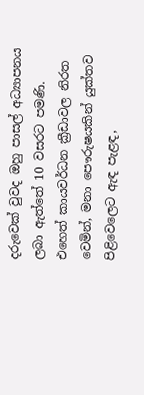දරුවෙක් වුවද ඔහු පාසල් අධ්‍යාපනය ලබා ඇත්තේ 10 වසරට පමණි. එහෙත් කායවර්ධන ක්‍රීඩාවල නිරත වෙමින්, මනා පෞරුෂයකින් යුක්තව පිළිවෙලෙට ඇඳ පැළඳ,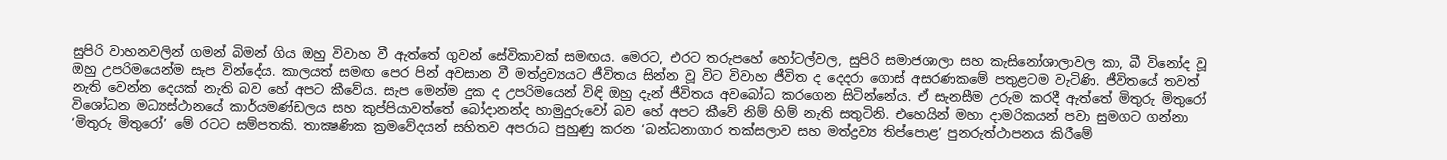සුපිරි වාහනවලින් ගමන් බිමන් ගිය ඔහු විවාහ වී ඇත්තේ ගුවන් සේවිකාවක් සමඟය. මෙරට, එරට තරුපහේ හෝටල්වල, සුපිරි සමාජශාලා සහ කැසිනෝශාලාවල කා, බී විනෝද වූ ඔහු උපරිමයෙන්ම සැප වින්දේය. කාලයත් සමඟ පෙර පින් අවසාන වී මත්ද්‍රව්‍යයට ජීවිතය සින්න වූ විට විවාහ ජීවිත ද දෙදරා ගොස් අසරණකමේ පතුළටම වැටිණි. ජීවිතයේ තවත් නැති වෙන්න දෙයක් නැති බව හේ අපට කීවේය. සැප මෙන්ම දුක ද උපරිමයෙන් විඳි ඔහු දැන් ජීවිතය අවබෝධ කරගෙන සිටින්නේය. ඒ සැනසීම උරුම කරදී ඇත්තේ මිතුරු මිතුරෝ විශෝධන මධ්‍යස්ථානයේ කාර්යමණ්ඩලය සහ කුප්පියාවත්තේ බෝදානන්ද හාමුදුරුවෝ බව හේ අපට කීවේ නිම් හිම් නැති සතුටිනි. එහෙයින් මහා දාමරිකයන් පවා සුමගට ගන්නා ‘මිතුරු මිතුරෝ’ මේ රටට සම්පතකි. තාක්‍ෂණික ක්‍රමවේදයන් සහිතව අපරාධ පුහුණු කරන ‘බන්ධනාගාර තක්සලාව සහ මත්ද්‍රව්‍ය තිප්පොළ’ පුනරුත්ථාපනය කිරීමේ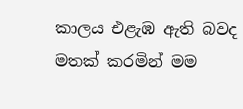කාලය එළැඹ ඇති බවද මතක් කරමින් මම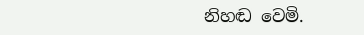නිහඬ වෙමි.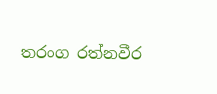තරංග රත්නවීර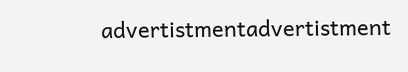advertistmentadvertistment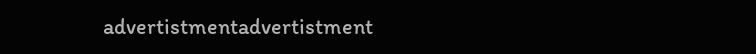advertistmentadvertistment